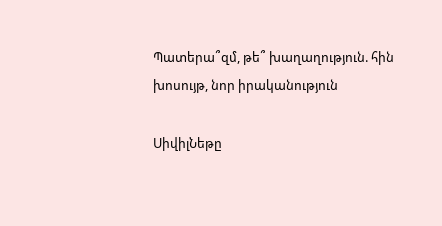Պատերա՞զմ, թե՞ խաղաղություն. հին խոսույթ, նոր իրականություն

ՍիվիլՆեթը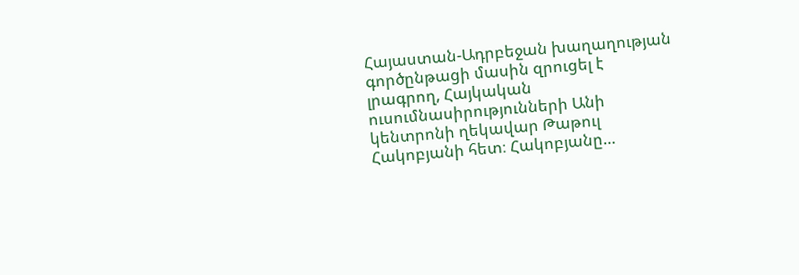Հայաստան-Ադրբեջան խաղաղության գործընթացի մասին զրուցել է լրագրող, Հայկական ուսումնասիրությունների Անի կենտրոնի ղեկավար Թաթուլ Հակոբյանի հետ։ Հակոբյանը…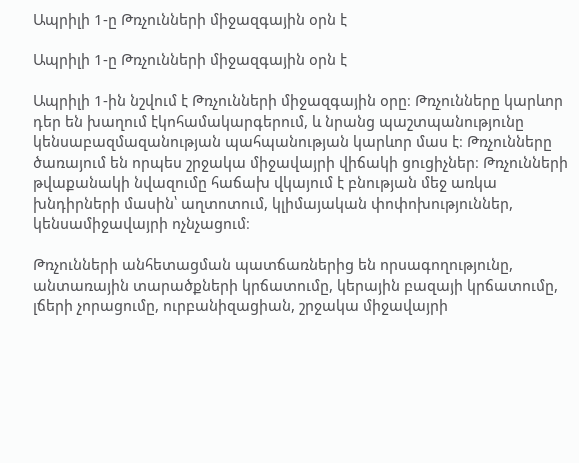Ապրիլի 1-ը Թռչունների միջազգային օրն է

Ապրիլի 1-ը Թռչունների միջազգային օրն է

Ապրիլի 1-ին նշվում է Թռչունների միջազգային օրը։ Թռչունները կարևոր դեր են խաղում էկոհամակարգերում, և նրանց պաշտպանությունը կենսաբազմազանության պահպանության կարևոր մաս է։ Թռչունները ծառայում են որպես շրջակա միջավայրի վիճակի ցուցիչներ։ Թռչունների թվաքանակի նվազումը հաճախ վկայում է բնության մեջ առկա խնդիրների մասին՝ աղտոտում, կլիմայական փոփոխություններ, կենսամիջավայրի ոչնչացում։

Թռչունների անհետացման պատճառներից են որսագողությունը, անտառային տարածքների կրճատումը, կերային բազայի կրճատումը, լճերի չորացումը, ուրբանիզացիան, շրջակա միջավայրի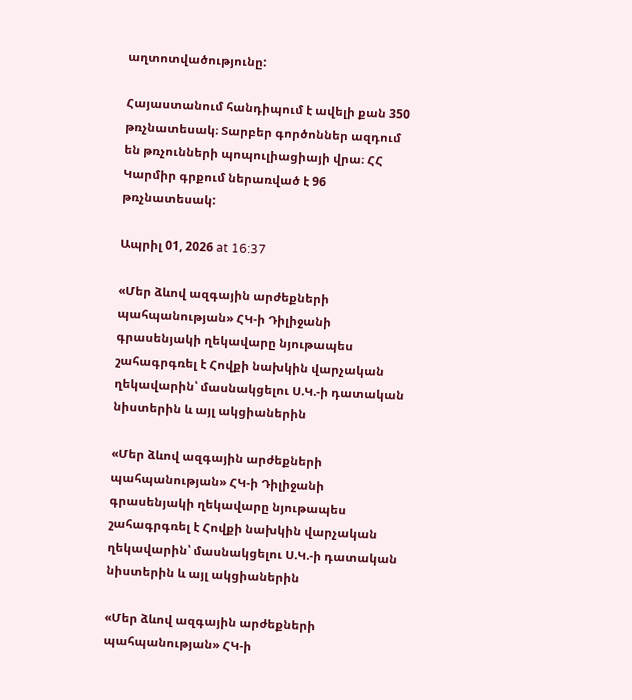աղտոտվածությունը:

Հայաստանում հանդիպում է ավելի քան 350 թռչնատեսակ։ Տարբեր գործոններ ազդում են թռչունների պոպուլիացիայի վրա։ ՀՀ Կարմիր գրքում ներառված է 96 թռչնատեսակ:

Ապրիլ 01, 2026 at 16:37

«Մեր ձևով ազգային արժեքների պահպանության» ՀԿ-ի Դիլիջանի գրասենյակի ղեկավարը նյութապես շահագրգռել է Հովքի նախկին վարչական ղեկավարին՝ մասնակցելու Ս.Կ.-ի դատական նիստերին և այլ ակցիաներին

«Մեր ձևով ազգային արժեքների պահպանության» ՀԿ-ի Դիլիջանի գրասենյակի ղեկավարը նյութապես շահագրգռել է Հովքի նախկին վարչական ղեկավարին՝ մասնակցելու Ս.Կ.-ի դատական նիստերին և այլ ակցիաներին

«Մեր ձևով ազգային արժեքների պահպանության» ՀԿ-ի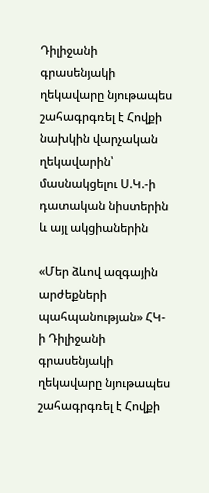Դիլիջանի գրասենյակի ղեկավարը նյութապես շահագրգռել է Հովքի նախկին վարչական ղեկավարին՝ մասնակցելու Ս.Կ.-ի դատական նիստերին և այլ ակցիաներին

«Մեր ձևով ազգային արժեքների պահպանության» ՀԿ-ի Դիլիջանի գրասենյակի ղեկավարը նյութապես շահագրգռել է Հովքի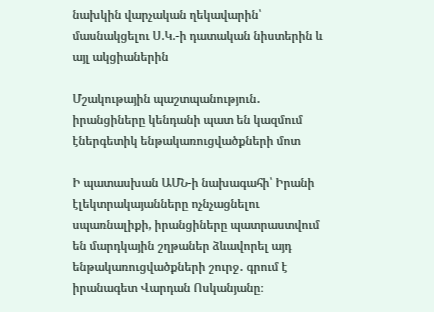նախկին վարչական ղեկավարին՝ մասնակցելու Ս.Կ.-ի դատական նիստերին և այլ ակցիաներին

Մշակութային պաշտպանություն․ իրանցիները կենդանի պատ են կազմում էներգետիկ ենթակառուցվածքների մոտ

Ի պատասխան ԱՄՆ-ի նախագահի՝ Իրանի էլեկտրակայանները ոչնչացնելու սպառնալիքի, իրանցիները պատրաստվում են մարդկային շղթաներ ձևավորել այդ ենթակառուցվածքների շուրջ․ գրում է իրանագետ Վարդան Ոսկանյանը։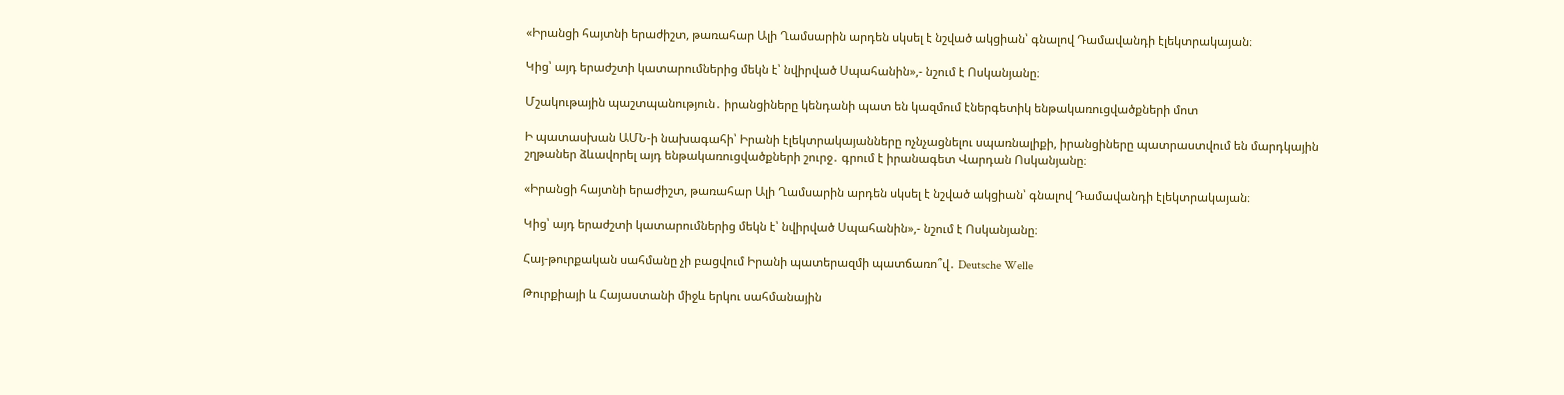«Իրանցի հայտնի երաժիշտ, թառահար Ալի Ղամսարին արդեն սկսել է նշված ակցիան՝ գնալով Դամավանդի էլեկտրակայան։

Կից՝ այդ երաժշտի կատարումներից մեկն է՝ նվիրված Սպահանին»,- նշում է Ոսկանյանը։

Մշակութային պաշտպանություն․ իրանցիները կենդանի պատ են կազմում էներգետիկ ենթակառուցվածքների մոտ

Ի պատասխան ԱՄՆ-ի նախագահի՝ Իրանի էլեկտրակայանները ոչնչացնելու սպառնալիքի, իրանցիները պատրաստվում են մարդկային շղթաներ ձևավորել այդ ենթակառուցվածքների շուրջ․ գրում է իրանագետ Վարդան Ոսկանյանը։

«Իրանցի հայտնի երաժիշտ, թառահար Ալի Ղամսարին արդեն սկսել է նշված ակցիան՝ գնալով Դամավանդի էլեկտրակայան։

Կից՝ այդ երաժշտի կատարումներից մեկն է՝ նվիրված Սպահանին»,- նշում է Ոսկանյանը։

Հայ-թուրքական սահմանը չի բացվում Իրանի պատերազմի պատճառո՞վ․ Deutsche Welle

Թուրքիայի և Հայաստանի միջև երկու սահմանային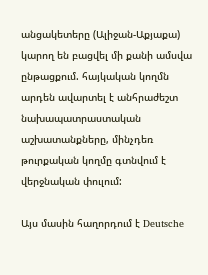անցակետերը (Ալիջան-Աքյաքա) կարող են բացվել մի քանի ամսվա ընթացքում. հայկական կողմն արդեն ավարտել է անհրաժեշտ նախապատրաստական աշխատանքները, մինչդեռ թուրքական կողմը գտնվում է վերջնական փուլում:

Այս մասին հաղորդում է Deutsche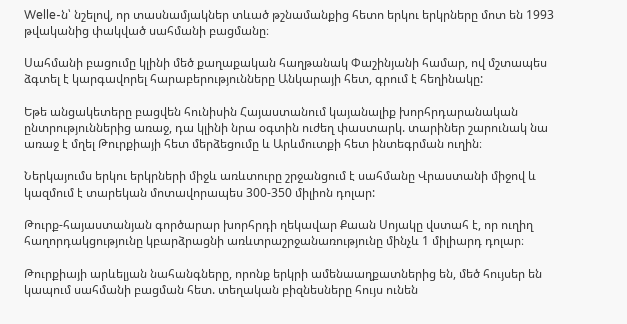Welle-ն՝ նշելով, որ տասնամյակներ տևած թշնամանքից հետո երկու երկրները մոտ են 1993 թվականից փակված սահմանի բացմանը։

Սահմանի բացումը կլինի մեծ քաղաքական հաղթանակ Փաշինյանի համար, ով մշտապես ձգտել է կարգավորել հարաբերությունները Անկարայի հետ, գրում է հեղինակը:

Եթե անցակետերը բացվեն հունիսին Հայաստանում կայանալիք խորհրդարանական ընտրություններից առաջ, դա կլինի նրա օգտին ուժեղ փաստարկ. տարիներ շարունակ նա առաջ է մղել Թուրքիայի հետ մերձեցումը և Արևմուտքի հետ ինտեգրման ուղին։

Ներկայումս երկու երկրների միջև առևտուրը շրջանցում է սահմանը Վրաստանի միջով և կազմում է տարեկան մոտավորապես 300-350 միլիոն դոլար:

Թուրք-հայաստանյան գործարար խորհրդի ղեկավար Քաան Սոյակը վստահ է, որ ուղիղ հաղորդակցությունը կբարձրացնի առևտրաշրջանառությունը մինչև 1 միլիարդ դոլար։

Թուրքիայի արևելյան նահանգները, որոնք երկրի ամենաաղքատներից են, մեծ հույսեր են կապում սահմանի բացման հետ. տեղական բիզնեսները հույս ունեն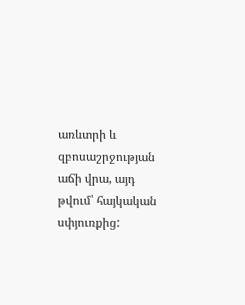առևտրի և զբոսաշրջության աճի վրա, այդ թվում՝ հայկական սփյուռքից: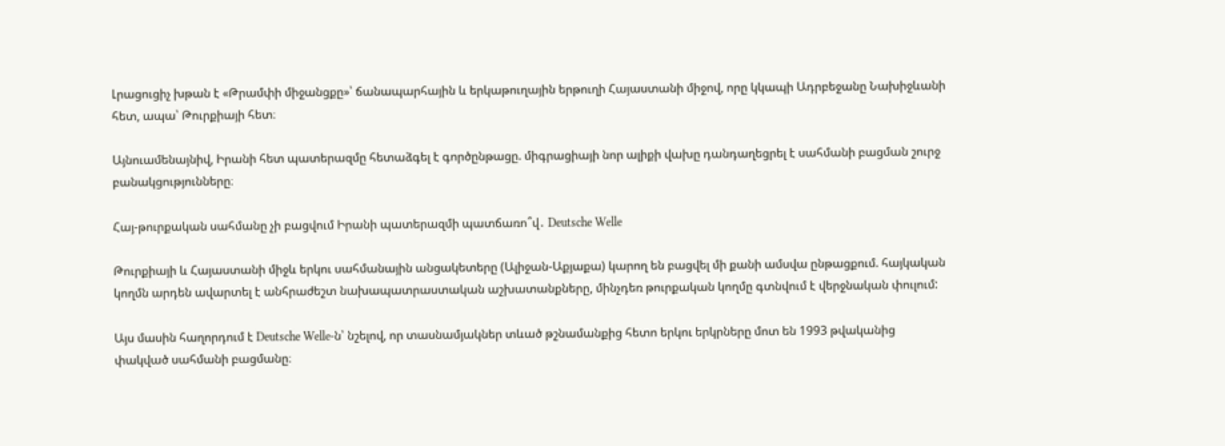Լրացուցիչ խթան է «Թրամփի միջանցքը»՝ ճանապարհային և երկաթուղային երթուղի Հայաստանի միջով, որը կկապի Ադրբեջանը Նախիջևանի հետ, ապա՝ Թուրքիայի հետ։

Այնուամենայնիվ, Իրանի հետ պատերազմը հետաձգել է գործընթացը. միգրացիայի նոր ալիքի վախը դանդաղեցրել է սահմանի բացման շուրջ բանակցությունները։

Հայ-թուրքական սահմանը չի բացվում Իրանի պատերազմի պատճառո՞վ․ Deutsche Welle

Թուրքիայի և Հայաստանի միջև երկու սահմանային անցակետերը (Ալիջան-Աքյաքա) կարող են բացվել մի քանի ամսվա ընթացքում. հայկական կողմն արդեն ավարտել է անհրաժեշտ նախապատրաստական աշխատանքները, մինչդեռ թուրքական կողմը գտնվում է վերջնական փուլում:

Այս մասին հաղորդում է Deutsche Welle-ն՝ նշելով, որ տասնամյակներ տևած թշնամանքից հետո երկու երկրները մոտ են 1993 թվականից փակված սահմանի բացմանը։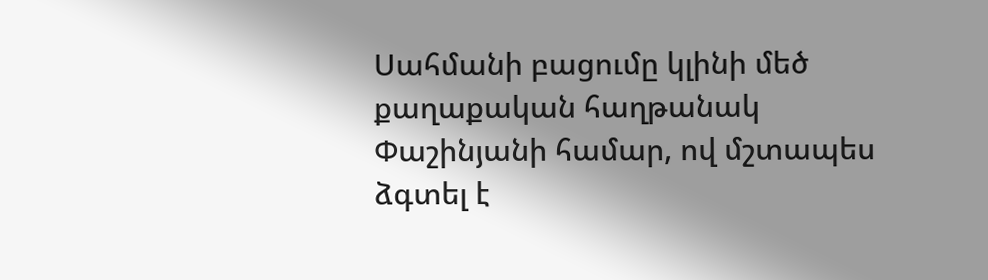Սահմանի բացումը կլինի մեծ քաղաքական հաղթանակ Փաշինյանի համար, ով մշտապես ձգտել է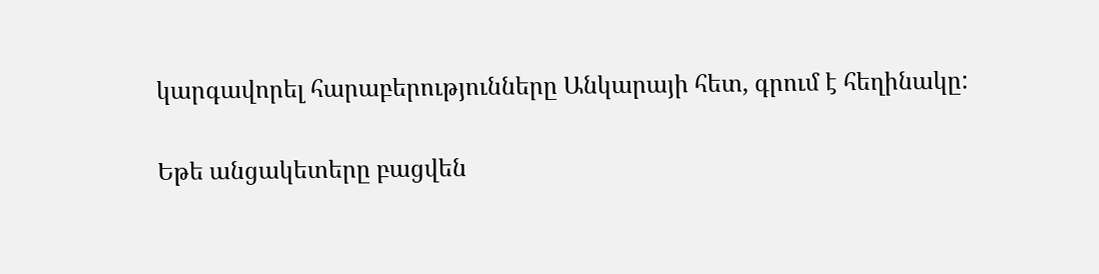կարգավորել հարաբերությունները Անկարայի հետ, գրում է հեղինակը:

Եթե անցակետերը բացվեն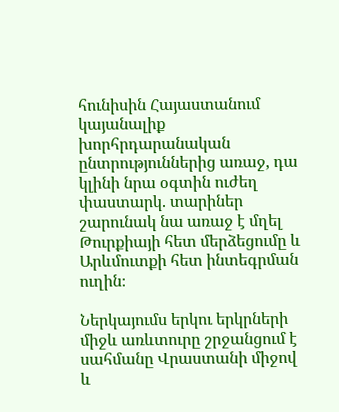հունիսին Հայաստանում կայանալիք խորհրդարանական ընտրություններից առաջ, դա կլինի նրա օգտին ուժեղ փաստարկ. տարիներ շարունակ նա առաջ է մղել Թուրքիայի հետ մերձեցումը և Արևմուտքի հետ ինտեգրման ուղին։

Ներկայումս երկու երկրների միջև առևտուրը շրջանցում է սահմանը Վրաստանի միջով և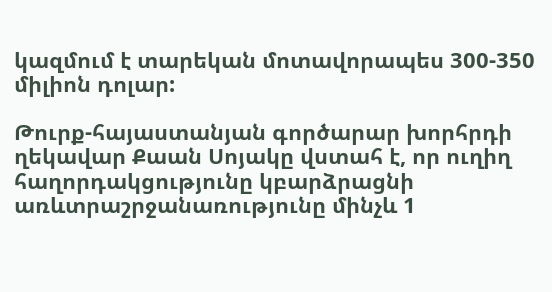կազմում է տարեկան մոտավորապես 300-350 միլիոն դոլար:

Թուրք-հայաստանյան գործարար խորհրդի ղեկավար Քաան Սոյակը վստահ է, որ ուղիղ հաղորդակցությունը կբարձրացնի առևտրաշրջանառությունը մինչև 1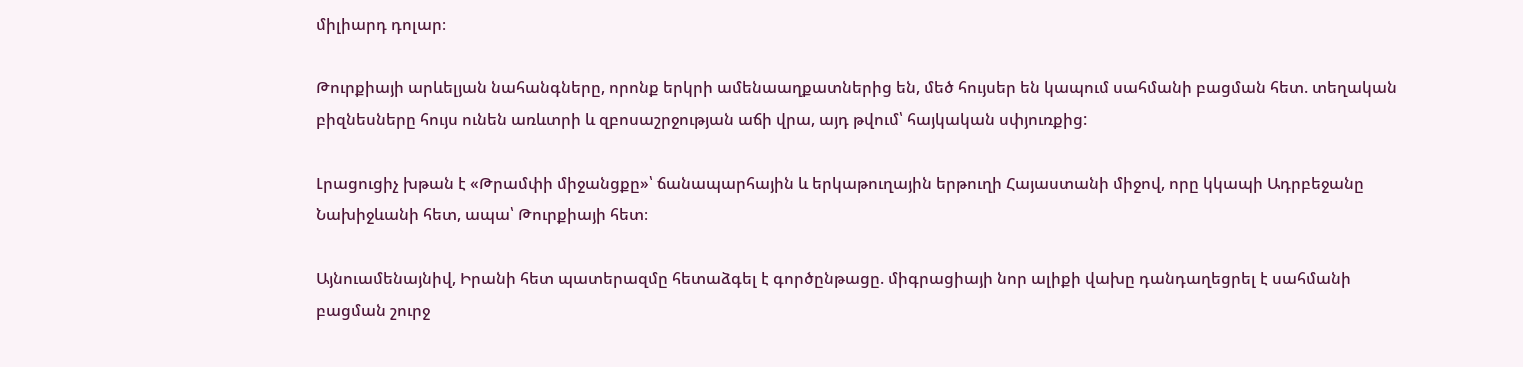միլիարդ դոլար։

Թուրքիայի արևելյան նահանգները, որոնք երկրի ամենաաղքատներից են, մեծ հույսեր են կապում սահմանի բացման հետ. տեղական բիզնեսները հույս ունեն առևտրի և զբոսաշրջության աճի վրա, այդ թվում՝ հայկական սփյուռքից:

Լրացուցիչ խթան է «Թրամփի միջանցքը»՝ ճանապարհային և երկաթուղային երթուղի Հայաստանի միջով, որը կկապի Ադրբեջանը Նախիջևանի հետ, ապա՝ Թուրքիայի հետ։

Այնուամենայնիվ, Իրանի հետ պատերազմը հետաձգել է գործընթացը. միգրացիայի նոր ալիքի վախը դանդաղեցրել է սահմանի բացման շուրջ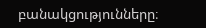բանակցությունները։